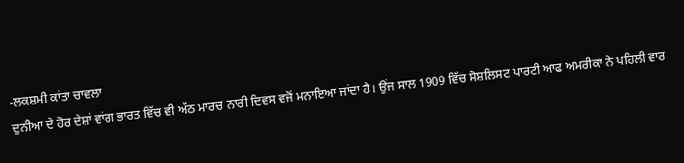-ਲਕਸ਼ਮੀ ਕਾਂਤਾ ਚਾਵਲਾ
ਦੁਨੀਆ ਦੇ ਹੋਰ ਦੇਸ਼ਾਂ ਵਾਂਗ ਭਾਰਤ ਵਿੱਚ ਵੀ ਅੱਠ ਮਾਰਚ ਨਾਰੀ ਦਿਵਸ ਵਜੋਂ ਮਨਾਇਆ ਜਾਂਦਾ ਹੈ। ਉਂਜ ਸਾਲ 1909 ਵਿੱਚ ਸੋਸ਼ਲਿਸਟ ਪਾਰਟੀ ਆਫ ਅਮਰੀਕਾ ਨੇ ਪਹਿਲੀ ਵਾਰ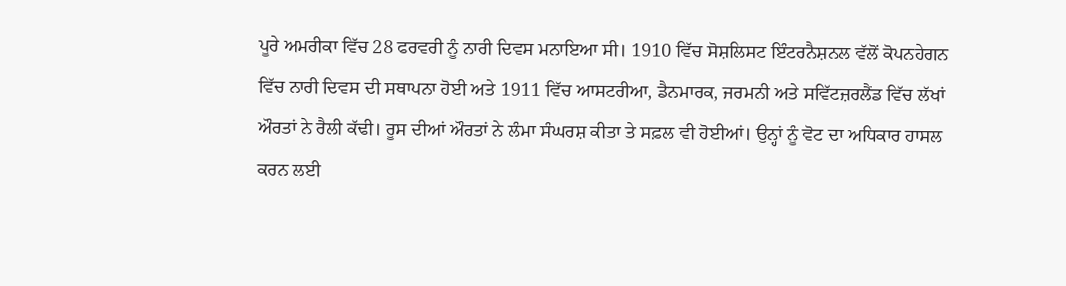ਪੂਰੇ ਅਮਰੀਕਾ ਵਿੱਚ 28 ਫਰਵਰੀ ਨੂੰ ਨਾਰੀ ਦਿਵਸ ਮਨਾਇਆ ਸੀ। 1910 ਵਿੱਚ ਸੋਸ਼ਲਿਸਟ ਇੰਟਰਨੈਸ਼ਨਲ ਵੱਲੋਂ ਕੋਪਨਹੇਗਨ ਵਿੱਚ ਨਾਰੀ ਦਿਵਸ ਦੀ ਸਥਾਪਨਾ ਹੋਈ ਅਤੇ 1911 ਵਿੱਚ ਆਸਟਰੀਆ, ਡੈਨਮਾਰਕ, ਜਰਮਨੀ ਅਤੇ ਸਵਿੱਟਜ਼ਰਲੈਂਡ ਵਿੱਚ ਲੱਖਾਂ ਔਰਤਾਂ ਨੇ ਰੈਲੀ ਕੱਢੀ। ਰੂਸ ਦੀਆਂ ਔਰਤਾਂ ਨੇ ਲੰਮਾ ਸੰਘਰਸ਼ ਕੀਤਾ ਤੇ ਸਫ਼ਲ ਵੀ ਹੋਈਆਂ। ਉਨ੍ਹਾਂ ਨੂੰ ਵੋਟ ਦਾ ਅਧਿਕਾਰ ਹਾਸਲ ਕਰਨ ਲਈ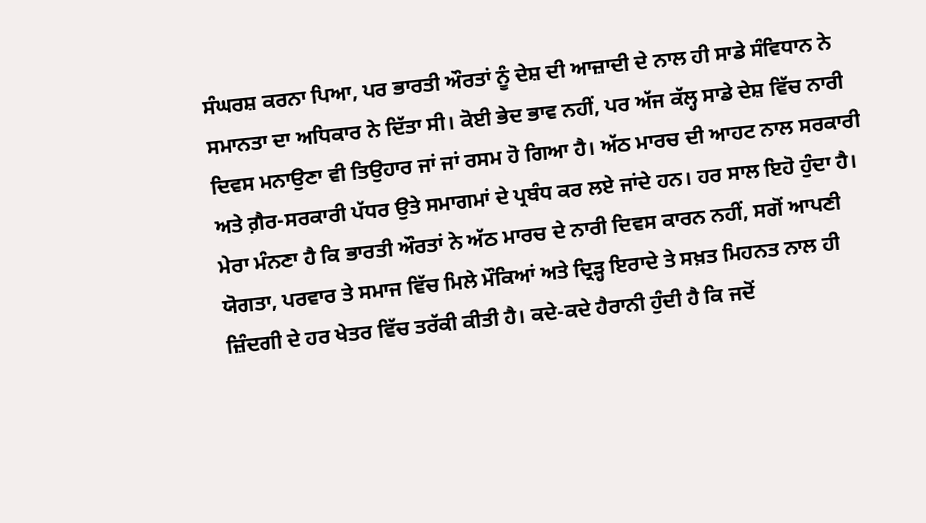ਸੰਘਰਸ਼ ਕਰਨਾ ਪਿਆ, ਪਰ ਭਾਰਤੀ ਔਰਤਾਂ ਨੂੰ ਦੇਸ਼ ਦੀ ਆਜ਼ਾਦੀ ਦੇ ਨਾਲ ਹੀ ਸਾਡੇ ਸੰਵਿਧਾਨ ਨੇ ਸਮਾਨਤਾ ਦਾ ਅਧਿਕਾਰ ਨੇ ਦਿੱਤਾ ਸੀ। ਕੋਈ ਭੇਦ ਭਾਵ ਨਹੀਂ, ਪਰ ਅੱਜ ਕੱਲ੍ਹ ਸਾਡੇ ਦੇਸ਼ ਵਿੱਚ ਨਾਰੀ ਦਿਵਸ ਮਨਾਉਣਾ ਵੀ ਤਿਉਹਾਰ ਜਾਂ ਜਾਂ ਰਸਮ ਹੋ ਗਿਆ ਹੈ। ਅੱਠ ਮਾਰਚ ਦੀ ਆਹਟ ਨਾਲ ਸਰਕਾਰੀ ਅਤੇ ਗ਼ੈਰ-ਸਰਕਾਰੀ ਪੱਧਰ ਉਤੇ ਸਮਾਗਮਾਂ ਦੇ ਪ੍ਰਬੰਧ ਕਰ ਲਏ ਜਾਂਦੇ ਹਨ। ਹਰ ਸਾਲ ਇਹੋ ਹੁੰਦਾ ਹੈ। ਮੇਰਾ ਮੰਨਣਾ ਹੈ ਕਿ ਭਾਰਤੀ ਔਰਤਾਂ ਨੇ ਅੱਠ ਮਾਰਚ ਦੇ ਨਾਰੀ ਦਿਵਸ ਕਾਰਨ ਨਹੀਂ, ਸਗੋਂ ਆਪਣੀ ਯੋਗਤਾ, ਪਰਵਾਰ ਤੇ ਸਮਾਜ ਵਿੱਚ ਮਿਲੇ ਮੌਕਿਆਂ ਅਤੇ ਦ੍ਰਿੜ੍ਹ ਇਰਾਦੇ ਤੇ ਸਖ਼ਤ ਮਿਹਨਤ ਨਾਲ ਹੀ ਜ਼ਿੰਦਗੀ ਦੇ ਹਰ ਖੇਤਰ ਵਿੱਚ ਤਰੱਕੀ ਕੀਤੀ ਹੈ। ਕਦੇ-ਕਦੇ ਹੈਰਾਨੀ ਹੁੰਦੀ ਹੈ ਕਿ ਜਦੋਂ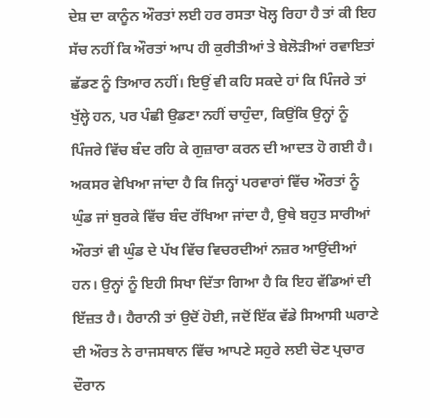ਦੇਸ਼ ਦਾ ਕਾਨੂੰਨ ਔਰਤਾਂ ਲਈ ਹਰ ਰਸਤਾ ਖੋਲ੍ਹ ਰਿਹਾ ਹੈ ਤਾਂ ਕੀ ਇਹ ਸੱਚ ਨਹੀਂ ਕਿ ਔਰਤਾਂ ਆਪ ਹੀ ਕੁਰੀਤੀਆਂ ਤੇ ਬੇਲੋੜੀਆਂ ਰਵਾਇਤਾਂ ਛੱਡਣ ਨੂੰ ਤਿਆਰ ਨਹੀਂ। ਇਉਂ ਵੀ ਕਹਿ ਸਕਦੇ ਹਾਂ ਕਿ ਪਿੰਜਰੇ ਤਾਂ ਖੁੱਲ੍ਹੇ ਹਨ, ਪਰ ਪੰਛੀ ਉਡਣਾ ਨਹੀਂ ਚਾਹੁੰਦਾ, ਕਿਉਂਕਿ ਉਨ੍ਹਾਂ ਨੂੰ ਪਿੰਜਰੇ ਵਿੱਚ ਬੰਦ ਰਹਿ ਕੇ ਗੁਜ਼ਾਰਾ ਕਰਨ ਦੀ ਆਦਤ ਹੋ ਗਈ ਹੈ। ਅਕਸਰ ਵੇਖਿਆ ਜਾਂਦਾ ਹੈ ਕਿ ਜਿਨ੍ਹਾਂ ਪਰਵਾਰਾਂ ਵਿੱਚ ਔਰਤਾਂ ਨੂੰ ਘੁੰਡ ਜਾਂ ਬੁਰਕੇ ਵਿੱਚ ਬੰਦ ਰੱਖਿਆ ਜਾਂਦਾ ਹੈ, ਉਥੇ ਬਹੁਤ ਸਾਰੀਆਂ ਔਰਤਾਂ ਵੀ ਘੁੰਡ ਦੇ ਪੱਖ ਵਿੱਚ ਵਿਚਰਦੀਆਂ ਨਜ਼ਰ ਆਉਂਦੀਆਂ ਹਨ। ਉਨ੍ਹਾਂ ਨੂੰ ਇਹੀ ਸਿਖਾ ਦਿੱਤਾ ਗਿਆ ਹੈ ਕਿ ਇਹ ਵੱਡਿਆਂ ਦੀ ਇੱਜ਼ਤ ਹੈ। ਹੈਰਾਨੀ ਤਾਂ ਉਦੋਂ ਹੋਈ, ਜਦੋਂ ਇੱਕ ਵੱਡੇ ਸਿਆਸੀ ਘਰਾਣੇ ਦੀ ਔਰਤ ਨੇ ਰਾਜਸਥਾਨ ਵਿੱਚ ਆਪਣੇ ਸਹੁਰੇ ਲਈ ਚੋਣ ਪ੍ਰਚਾਰ ਦੌਰਾਨ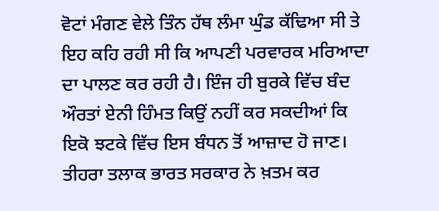ਵੋਟਾਂ ਮੰਗਣ ਵੇਲੇ ਤਿੰਨ ਹੱਥ ਲੰਮਾ ਘੁੰਡ ਕੱਢਿਆ ਸੀ ਤੇ ਇਹ ਕਹਿ ਰਹੀ ਸੀ ਕਿ ਆਪਣੀ ਪਰਵਾਰਕ ਮਰਿਆਦਾ ਦਾ ਪਾਲਣ ਕਰ ਰਹੀ ਹੈ। ਇੰਜ ਹੀ ਬੁਰਕੇ ਵਿੱਚ ਬੰਦ ਔਰਤਾਂ ਏਨੀ ਹਿੰਮਤ ਕਿਉਂ ਨਹੀਂ ਕਰ ਸਕਦੀਆਂ ਕਿ ਇਕੋ ਝਟਕੇ ਵਿੱਚ ਇਸ ਬੰਧਨ ਤੋਂ ਆਜ਼ਾਦ ਹੋ ਜਾਣ। ਤੀਹਰਾ ਤਲਾਕ ਭਾਰਤ ਸਰਕਾਰ ਨੇ ਖ਼ਤਮ ਕਰ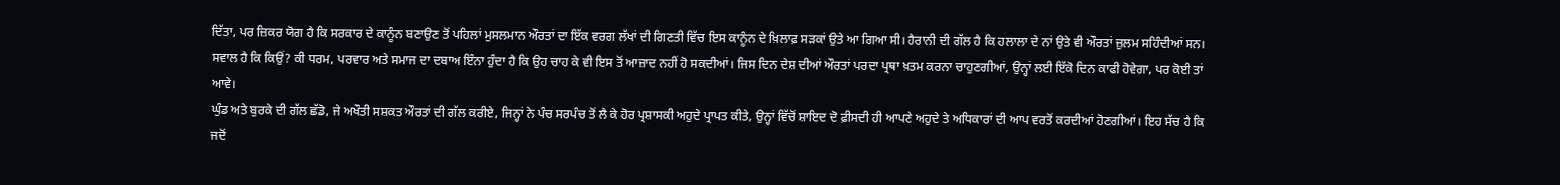ਦਿੱਤਾ, ਪਰ ਜ਼ਿਕਰ ਯੋਗ ਹੈ ਕਿ ਸਰਕਾਰ ਦੇ ਕਾਨੂੰਨ ਬਣਾਉਣ ਤੋਂ ਪਹਿਲਾਂ ਮੁਸਲਮਾਨ ਔਰਤਾਂ ਦਾ ਇੱਕ ਵਰਗ ਲੱਖਾਂ ਦੀ ਗਿਣਤੀ ਵਿੱਚ ਇਸ ਕਾਨੂੰਨ ਦੇ ਖ਼ਿਲਾਫ਼ ਸੜਕਾਂ ਉਤੇ ਆ ਗਿਆ ਸੀ। ਹੈਰਾਨੀ ਦੀ ਗੱਲ ਹੈ ਕਿ ਹਲਾਲਾ ਦੇ ਨਾਂ ਉਤੇ ਵੀ ਔਰਤਾਂ ਜ਼ੁਲਮ ਸਹਿੰਦੀਆਂ ਸਨ। ਸਵਾਲ ਹੈ ਕਿ ਕਿਉਂ? ਕੀ ਧਰਮ, ਪਰਵਾਰ ਅਤੇ ਸਮਾਜ ਦਾ ਦਬਾਅ ਇੰਨਾ ਹੁੰਦਾ ਹੈ ਕਿ ਉਹ ਚਾਹ ਕੇ ਵੀ ਇਸ ਤੋਂ ਆਜ਼ਾਦ ਨਹੀਂ ਹੋ ਸਕਦੀਆਂ। ਜਿਸ ਦਿਨ ਦੇਸ਼ ਦੀਆਂ ਔਰਤਾਂ ਪਰਦਾ ਪ੍ਰਥਾ ਖ਼ਤਮ ਕਰਨਾ ਚਾਹੁਣਗੀਆਂ, ਉਨ੍ਹਾਂ ਲਈ ਇੱਕੋ ਦਿਨ ਕਾਫੀ ਹੋਵੇਗਾ, ਪਰ ਕੋਈ ਤਾਂ ਆਵੇ।
ਘੁੰਡ ਅਤੇ ਬੁਰਕੇ ਦੀ ਗੱਲ ਛੱਡੋ, ਜੇ ਅਖੌਤੀ ਸਸ਼ਕਤ ਔਰਤਾਂ ਦੀ ਗੱਲ ਕਰੀਏ, ਜਿਨ੍ਹਾਂ ਨੇ ਪੰਚ ਸਰਪੰਚ ਤੋਂ ਲੈ ਕੇ ਹੋਰ ਪ੍ਰਸ਼ਾਸਕੀ ਅਹੁਦੇ ਪ੍ਰਾਪਤ ਕੀਤੇ, ਉਨ੍ਹਾਂ ਵਿੱਚੋਂ ਸ਼ਾਇਦ ਦੋ ਫ਼ੀਸਦੀ ਹੀ ਆਪਣੇ ਅਹੁਦੇ ਤੇ ਅਧਿਕਾਰਾਂ ਦੀ ਆਪ ਵਰਤੋਂ ਕਰਦੀਆਂ ਹੋਣਗੀਆਂ। ਇਹ ਸੱਚ ਹੈ ਕਿ ਜਦੋਂ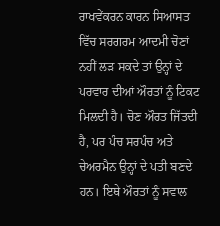ਰਾਖਵੇਂਕਰਨ ਕਾਰਨ ਸਿਆਸਤ ਵਿੱਚ ਸਰਗਰਮ ਆਦਮੀ ਚੋਣਾਂ ਨਹੀਂ ਲੜ ਸਕਦੇ ਤਾਂ ਉਨ੍ਹਾਂ ਦੇ ਪਰਵਾਰ ਦੀਆਂ ਔਰਤਾਂ ਨੂੰ ਟਿਕਟ ਮਿਲਦੀ ਹੈ। ਚੋਣ ਔਰਤ ਜਿੱਤਦੀ ਹੈ, ਪਰ ਪੰਚ ਸਰਪੰਚ ਅਤੇ ਚੇਅਰਮੈਨ ਉਨ੍ਹਾਂ ਦੇ ਪਤੀ ਬਣਦੇ ਹਨ। ਇਥੇ ਔਰਤਾਂ ਨੂੰ ਸਵਾਲ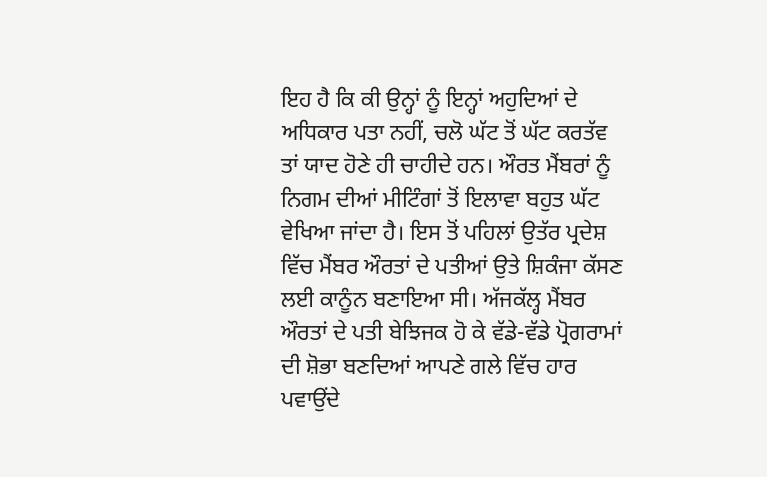ਇਹ ਹੈ ਕਿ ਕੀ ਉਨ੍ਹਾਂ ਨੂੰ ਇਨ੍ਹਾਂ ਅਹੁਦਿਆਂ ਦੇ ਅਧਿਕਾਰ ਪਤਾ ਨਹੀਂ, ਚਲੋ ਘੱਟ ਤੋਂ ਘੱਟ ਕਰਤੱਵ ਤਾਂ ਯਾਦ ਹੋਣੇ ਹੀ ਚਾਹੀਦੇ ਹਨ। ਔਰਤ ਮੈਂਬਰਾਂ ਨੂੰ ਨਿਗਮ ਦੀਆਂ ਮੀਟਿੰਗਾਂ ਤੋਂ ਇਲਾਵਾ ਬਹੁਤ ਘੱਟ ਵੇਖਿਆ ਜਾਂਦਾ ਹੈ। ਇਸ ਤੋਂ ਪਹਿਲਾਂ ਉਤੱਰ ਪ੍ਰਦੇਸ਼ ਵਿੱਚ ਮੈਂਬਰ ਔਰਤਾਂ ਦੇ ਪਤੀਆਂ ਉਤੇ ਸ਼ਿਕੰਜਾ ਕੱਸਣ ਲਈ ਕਾਨੂੰਨ ਬਣਾਇਆ ਸੀ। ਅੱਜਕੱਲ੍ਹ ਮੈਂਬਰ ਔਰਤਾਂ ਦੇ ਪਤੀ ਬੇਝਿਜਕ ਹੋ ਕੇ ਵੱਡੇ-ਵੱਡੇ ਪ੍ਰੋਗਰਾਮਾਂ ਦੀ ਸ਼ੋਭਾ ਬਣਦਿਆਂ ਆਪਣੇ ਗਲੇ ਵਿੱਚ ਹਾਰ ਪਵਾਉਂਦੇ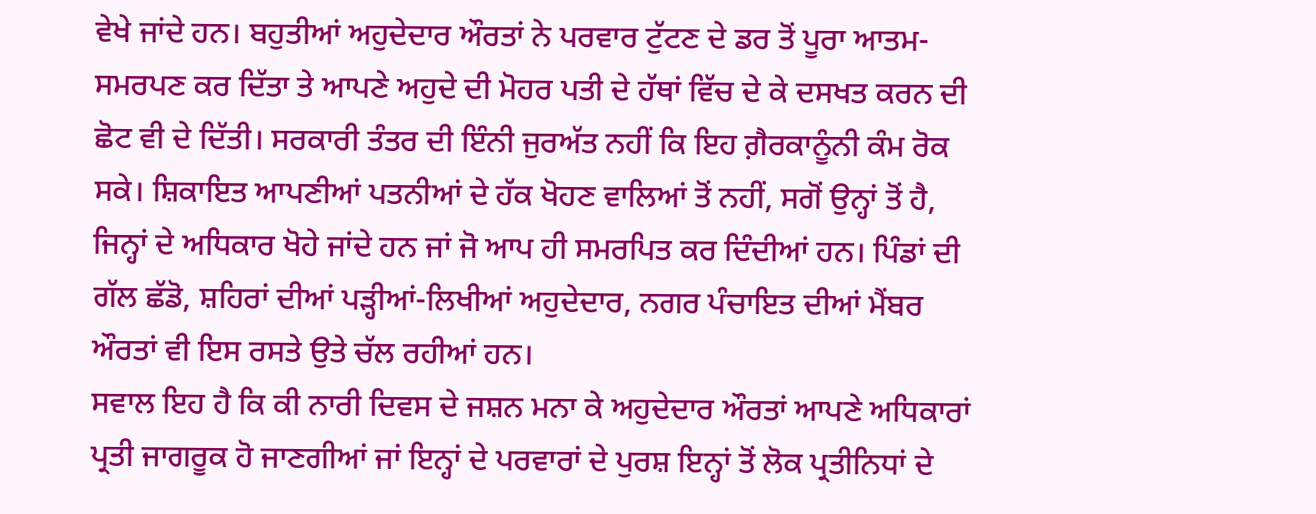ਵੇਖੇ ਜਾਂਦੇ ਹਨ। ਬਹੁਤੀਆਂ ਅਹੁਦੇਦਾਰ ਔਰਤਾਂ ਨੇ ਪਰਵਾਰ ਟੁੱਟਣ ਦੇ ਡਰ ਤੋਂ ਪੂਰਾ ਆਤਮ-ਸਮਰਪਣ ਕਰ ਦਿੱਤਾ ਤੇ ਆਪਣੇ ਅਹੁਦੇ ਦੀ ਮੋਹਰ ਪਤੀ ਦੇ ਹੱਥਾਂ ਵਿੱਚ ਦੇ ਕੇ ਦਸਖਤ ਕਰਨ ਦੀ ਛੋਟ ਵੀ ਦੇ ਦਿੱਤੀ। ਸਰਕਾਰੀ ਤੰਤਰ ਦੀ ਇੰਨੀ ਜੁਰਅੱਤ ਨਹੀਂ ਕਿ ਇਹ ਗ਼ੈਰਕਾਨੂੰਨੀ ਕੰਮ ਰੋਕ ਸਕੇ। ਸ਼ਿਕਾਇਤ ਆਪਣੀਆਂ ਪਤਨੀਆਂ ਦੇ ਹੱਕ ਖੋਹਣ ਵਾਲਿਆਂ ਤੋਂ ਨਹੀਂ, ਸਗੋਂ ਉਨ੍ਹਾਂ ਤੋਂ ਹੈ, ਜਿਨ੍ਹਾਂ ਦੇ ਅਧਿਕਾਰ ਖੋਹੇ ਜਾਂਦੇ ਹਨ ਜਾਂ ਜੋ ਆਪ ਹੀ ਸਮਰਪਿਤ ਕਰ ਦਿੰਦੀਆਂ ਹਨ। ਪਿੰਡਾਂ ਦੀ ਗੱਲ ਛੱਡੋ, ਸ਼ਹਿਰਾਂ ਦੀਆਂ ਪੜ੍ਹੀਆਂ-ਲਿਖੀਆਂ ਅਹੁਦੇਦਾਰ, ਨਗਰ ਪੰਚਾਇਤ ਦੀਆਂ ਮੈਂਬਰ ਔਰਤਾਂ ਵੀ ਇਸ ਰਸਤੇ ਉਤੇ ਚੱਲ ਰਹੀਆਂ ਹਨ।
ਸਵਾਲ ਇਹ ਹੈ ਕਿ ਕੀ ਨਾਰੀ ਦਿਵਸ ਦੇ ਜਸ਼ਨ ਮਨਾ ਕੇ ਅਹੁਦੇਦਾਰ ਔਰਤਾਂ ਆਪਣੇ ਅਧਿਕਾਰਾਂ ਪ੍ਰਤੀ ਜਾਗਰੂਕ ਹੋ ਜਾਣਗੀਆਂ ਜਾਂ ਇਨ੍ਹਾਂ ਦੇ ਪਰਵਾਰਾਂ ਦੇ ਪੁਰਸ਼ ਇਨ੍ਹਾਂ ਤੋਂ ਲੋਕ ਪ੍ਰਤੀਨਿਧਾਂ ਦੇ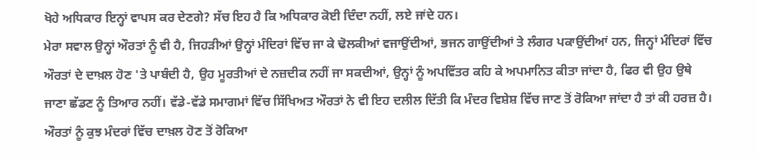ਖੋਹੇ ਅਧਿਕਾਰ ਇਨ੍ਹਾਂ ਵਾਪਸ ਕਰ ਦੇਣਗੇ? ਸੱਚ ਇਹ ਹੈ ਕਿ ਅਧਿਕਾਰ ਕੋਈ ਦਿੰਦਾ ਨਹੀਂ, ਲਏ ਜਾਂਦੇ ਹਨ।
ਮੇਰਾ ਸਵਾਲ ਉਨ੍ਹਾਂ ਔਰਤਾਂ ਨੂੰ ਵੀ ਹੈ, ਜਿਹੜੀਆਂ ਉਨ੍ਹਾਂ ਮੰਦਿਰਾਂ ਵਿੱਚ ਜਾ ਕੇ ਢੋਲਕੀਆਂ ਵਜਾਉਂਦੀਆਂ, ਭਜਨ ਗਾਉਂਦੀਆਂ ਤੇ ਲੰਗਰ ਪਕਾਉਂਦੀਆਂ ਹਨ, ਜਿਨ੍ਹਾਂ ਮੰਦਿਰਾਂ ਵਿੱਚ ਔਰਤਾਂ ਦੇ ਦਾਖ਼ਲ ਹੋਣ 'ਤੇ ਪਾਬੰਦੀ ਹੈ, ਉਹ ਮੂਰਤੀਆਂ ਦੇ ਨਜ਼ਦੀਕ ਨਹੀਂ ਜਾ ਸਕਦੀਆਂ, ਉਨ੍ਹਾਂ ਨੂੰ ਅਪਵਿੱਤਰ ਕਹਿ ਕੇ ਅਪਮਾਨਿਤ ਕੀਤਾ ਜਾਂਦਾ ਹੈ, ਫਿਰ ਵੀ ਉਹ ਉਥੇ ਜਾਣਾ ਛੱਡਣ ਨੂੰ ਤਿਆਰ ਨਹੀਂ। ਵੱਡੇ-ਵੱਡੇ ਸਮਾਗਮਾਂ ਵਿੱਚ ਸਿੱਖਿਅਤ ਔਰਤਾਂ ਨੇ ਵੀ ਇਹ ਦਲੀਲ ਦਿੱਤੀ ਕਿ ਮੰਦਰ ਵਿਸ਼ੇਸ਼ ਵਿੱਚ ਜਾਣ ਤੋਂ ਰੋਕਿਆ ਜਾਂਦਾ ਹੈ ਤਾਂ ਕੀ ਹਰਜ਼ ਹੈ। ਔਰਤਾਂ ਨੂੰ ਕੁਝ ਮੰਦਰਾਂ ਵਿੱਚ ਦਾਖ਼ਲ ਹੋਣ ਤੋਂ ਰੋਕਿਆ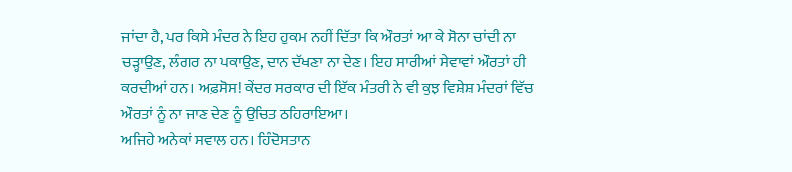ਜਾਂਦਾ ਹੈ, ਪਰ ਕਿਸੇ ਮੰਦਰ ਨੇ ਇਹ ਹੁਕਮ ਨਹੀਂ ਦਿੱਤਾ ਕਿ ਔਰਤਾਂ ਆ ਕੇ ਸੋਨਾ ਚਾਂਦੀ ਨਾ ਚੜ੍ਹਾਉਣ, ਲੰਗਰ ਨਾ ਪਕਾਉਣ, ਦਾਨ ਦੱਖਣਾ ਨਾ ਦੇਣ। ਇਹ ਸਾਰੀਆਂ ਸੇਵਾਵਾਂ ਔਰਤਾਂ ਹੀ ਕਰਦੀਆਂ ਹਨ। ਅਫ਼ਸੋਸ! ਕੇਂਦਰ ਸਰਕਾਰ ਦੀ ਇੱਕ ਮੰਤਰੀ ਨੇ ਵੀ ਕੁਝ ਵਿਸ਼ੇਸ਼ ਮੰਦਰਾਂ ਵਿੱਚ ਔਰਤਾਂ ਨੂੰ ਨਾ ਜਾਣ ਦੇਣ ਨੂੰ ਉਚਿਤ ਠਹਿਰਾਇਆ।
ਅਜਿਹੇ ਅਨੇਕਾਂ ਸਵਾਲ ਹਨ। ਹਿੰਦੋਸਤਾਨ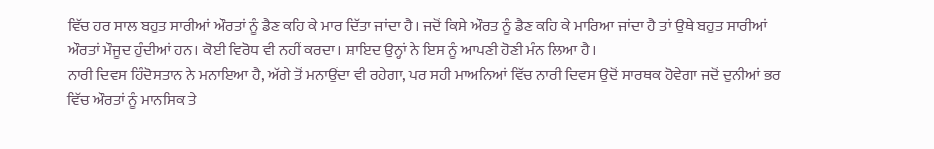ਵਿੱਚ ਹਰ ਸਾਲ ਬਹੁਤ ਸਾਰੀਆਂ ਔਰਤਾਂ ਨੂੰ ਡੈਣ ਕਹਿ ਕੇ ਮਾਰ ਦਿੱਤਾ ਜਾਂਦਾ ਹੈ। ਜਦੋਂ ਕਿਸੇ ਔਰਤ ਨੂੰ ਡੈਣ ਕਹਿ ਕੇ ਮਾਰਿਆ ਜਾਂਦਾ ਹੈ ਤਾਂ ਉਥੇ ਬਹੁਤ ਸਾਰੀਆਂ ਔਰਤਾਂ ਮੌਜੂਦ ਹੁੰਦੀਆਂ ਹਨ। ਕੋਈ ਵਿਰੋਧ ਵੀ ਨਹੀਂ ਕਰਦਾ। ਸ਼ਾਇਦ ਉਨ੍ਹਾਂ ਨੇ ਇਸ ਨੂੰ ਆਪਣੀ ਹੋਣੀ ਮੰਨ ਲਿਆ ਹੈ।
ਨਾਰੀ ਦਿਵਸ ਹਿੰਦੋਸਤਾਨ ਨੇ ਮਨਾਇਆ ਹੈ, ਅੱਗੇ ਤੋਂ ਮਨਾਉਂਦਾ ਵੀ ਰਹੇਗਾ, ਪਰ ਸਹੀ ਮਾਅਨਿਆਂ ਵਿੱਚ ਨਾਰੀ ਦਿਵਸ ਉਦੋਂ ਸਾਰਥਕ ਹੋਵੇਗਾ ਜਦੋਂ ਦੁਨੀਆਂ ਭਰ ਵਿੱਚ ਔਰਤਾਂ ਨੂੰ ਮਾਨਸਿਕ ਤੇ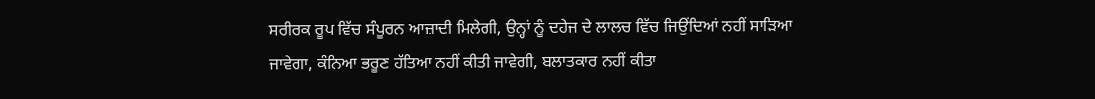ਸਰੀਰਕ ਰੂਪ ਵਿੱਚ ਸੰਪੂਰਨ ਆਜ਼ਾਦੀ ਮਿਲੇਗੀ, ਉਨ੍ਹਾਂ ਨੂੰ ਦਹੇਜ ਦੇ ਲਾਲਚ ਵਿੱਚ ਜਿਉਂਦਿਆਂ ਨਹੀਂ ਸਾੜਿਆ ਜਾਵੇਗਾ, ਕੰਨਿਆ ਭਰੂਣ ਹੱਤਿਆ ਨਹੀਂ ਕੀਤੀ ਜਾਵੇਗੀ, ਬਲਾਤਕਾਰ ਨਹੀਂ ਕੀਤਾ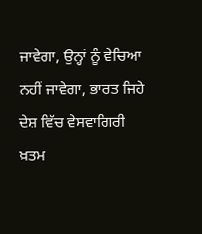ਜਾਵੇਗਾ, ਉਨ੍ਹਾਂ ਨੂੰ ਵੇਚਿਆ ਨਹੀਂ ਜਾਵੇਗਾ, ਭਾਰਤ ਜਿਹੇ ਦੇਸ਼ ਵਿੱਚ ਵੇਸਵਾਗਿਰੀ ਖ਼ਤਮ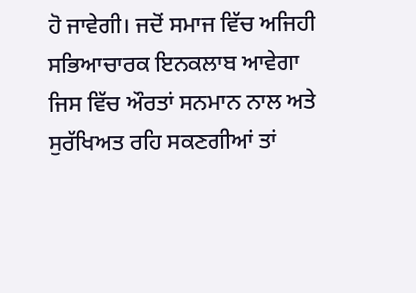ਹੋ ਜਾਵੇਗੀ। ਜਦੋਂ ਸਮਾਜ ਵਿੱਚ ਅਜਿਹੀ ਸਭਿਆਚਾਰਕ ਇਨਕਲਾਬ ਆਵੇਗਾ ਜਿਸ ਵਿੱਚ ਔਰਤਾਂ ਸਨਮਾਨ ਨਾਲ ਅਤੇ ਸੁਰੱਖਿਅਤ ਰਹਿ ਸਕਣਗੀਆਂ ਤਾਂ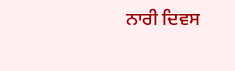ਨਾਰੀ ਦਿਵਸ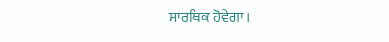ਸਾਰਥਿਕ ਹੋਵੇਗਾ।